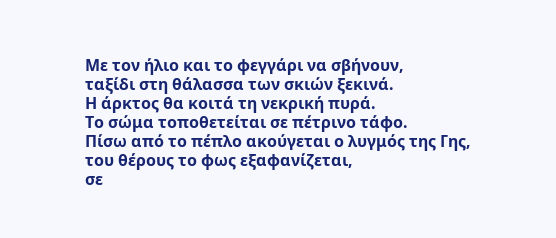Με τον ήλιο και το φεγγάρι να σβήνουν,
ταξίδι στη θάλασσα των σκιών ξεκινά.
Η άρκτος θα κοιτά τη νεκρική πυρά.
Το σώμα τοποθετείται σε πέτρινο τάφο.
Πίσω από το πέπλο ακούγεται ο λυγμός της Γης,
του θέρους το φως εξαφανίζεται,
σε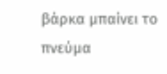βάρκα μπαίνει το πνεύμα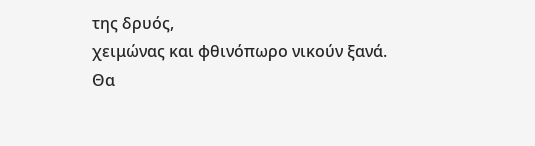της δρυός,
χειμώνας και φθινόπωρο νικούν ξανά.
Θα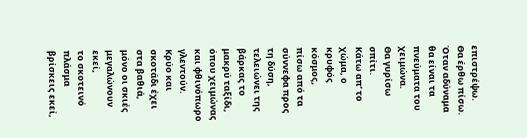επιστρέψω.
Θα έρθω πίσω.
Όταν αδύναμα θα είναι τα πνεύματα του χειμώνα.
Θα γυρίσω σπίτι.
Κάτω απ’ το χώμα, ο κρυφός κόσμος,
πίσω από τα σύννεφα προς τη δύση,
τελειώνει της βάρκας το μακρύ ταξίδι,
όπου χειμώνας και φθινόπωρο γλεντούν.
Κρύο και σκοτάδι έχει στα βαθιά,
μόνο οι σκιές μεγαλώνουν εκεί,
το σκοτεινό πλάσμα βρίσκεις εκεί,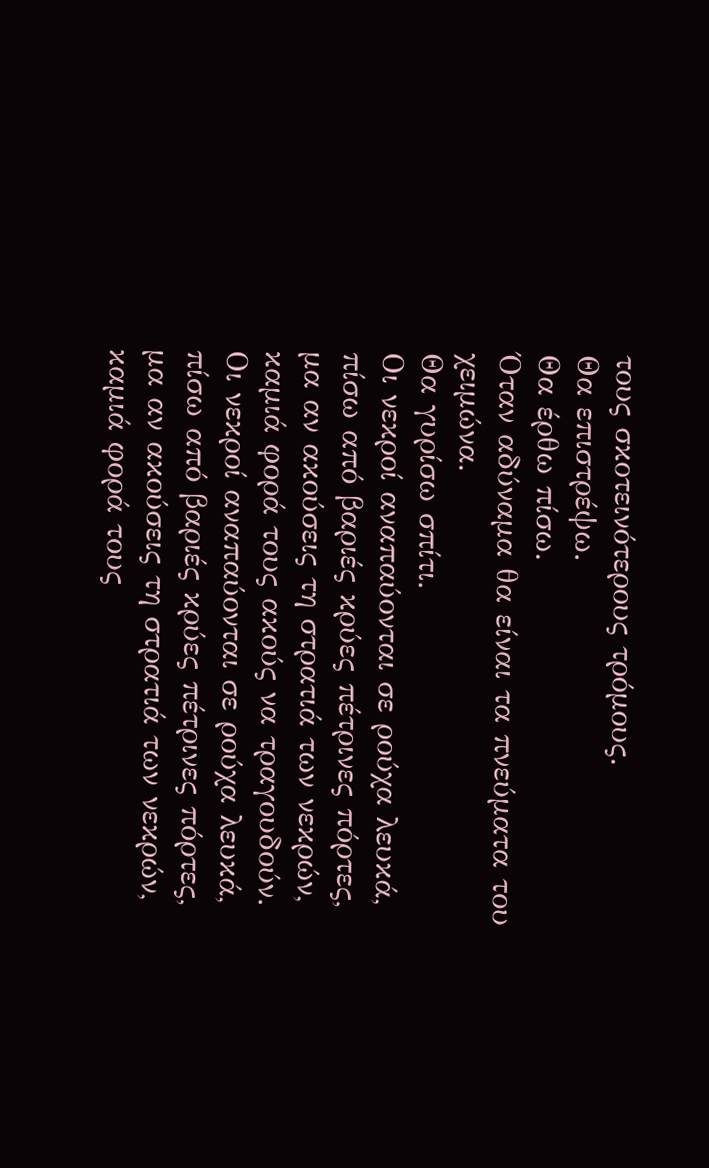τους σκοτεινότερους τρόμους.
Θα επιστρέψω.
Θα έρθω πίσω.
Όταν αδύναμα θα είναι τα πνεύματα του χειμώνα.
Θα γυρίσω σπίτι.
Οι νεκροί αναπαύονται σε ρούχα λευκά,
πίσω από βαριές κρύες πέτρινες πόρτες,
μα αν ακούσεις τη στρατιά των νεκρών,
καμιά φορά τους ακούς να τραγουδούν.
Οι νεκροί αναπαύονται σε ρούχα λευκά,
πίσω από βαριές κρύες πέτρινες πόρτες,
μα αν ακούσεις τη στρατιά των νεκρών,
καμιά φορά τους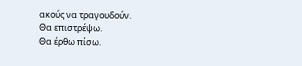ακούς να τραγουδούν.
Θα επιστρέψω.
Θα έρθω πίσω.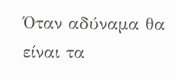Όταν αδύναμα θα είναι τα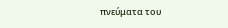πνεύματα του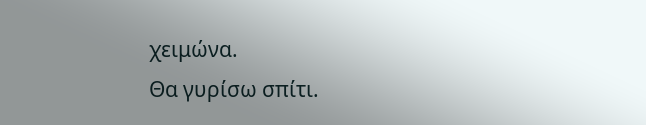χειμώνα.
Θα γυρίσω σπίτι.